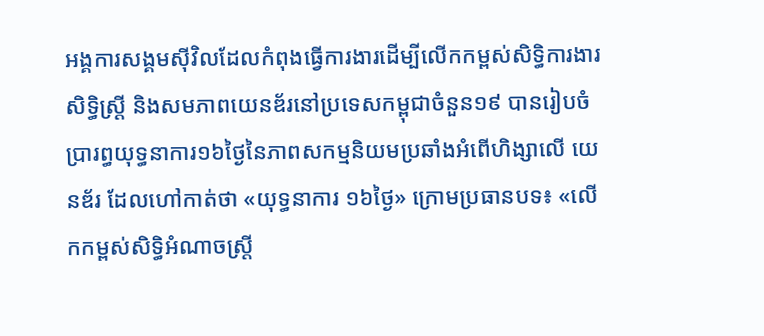អង្គការសង្គមស៊ីវិលដែលកំពុងធ្វើការងារដើម្បីលើកកម្ពស់សិទ្ធិការងារ សិទ្ធិស្ត្រី និងសមភាពយេនឌ័រនៅប្រទេសកម្ពុជាចំនួន១៩ បានរៀបចំប្រារព្ធយុទ្ធនាការ១៦ថ្ងៃនៃភាពសកម្មនិយមប្រឆាំងអំពើហិង្សាលើ យេនឌ័រ ដែលហៅកាត់ថា «យុទ្ធនាការ ១៦ថ្ងៃ» ក្រោមប្រធានបទ៖ «លើកកម្ពស់សិទ្ធិអំណាចស្ត្រី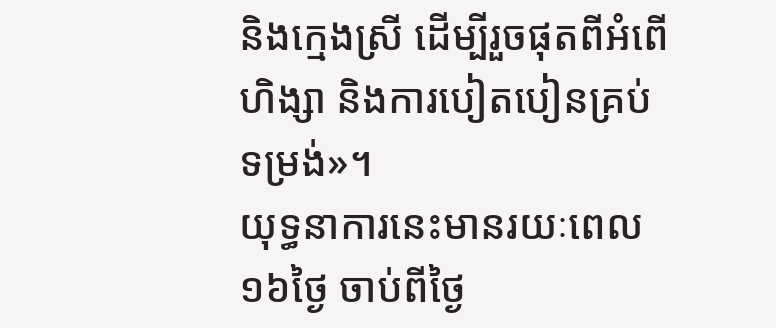និងក្មេងស្រី ដើម្បីរួចផុតពីអំពើហិង្សា និងការបៀតបៀនគ្រប់ទម្រង់»។
យុទ្ធនាការនេះមានរយៈពេល១៦ថ្ងៃ ចាប់ពីថ្ងៃ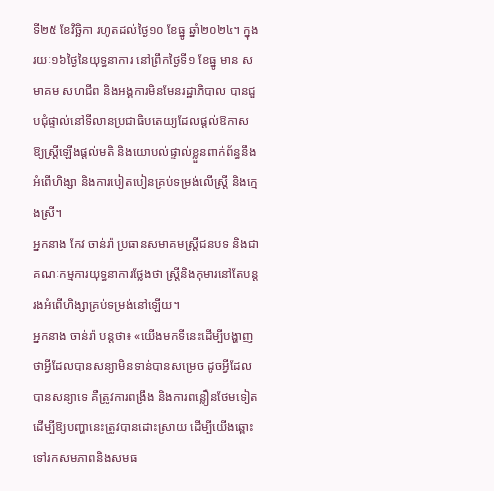ទី២៥ ខែវិចិ្ឆកា រហូតដល់ថ្ងៃ១០ ខែធ្នូ ឆ្នាំ២០២៤។ ក្នុងរយៈ១៦ថ្ងៃនៃយុទ្ធនាការ នៅព្រឹកថ្ងៃទី១ ខែធ្នូ មាន សមាគម សហជីព និងអង្គការមិនមែនរដ្ឋាភិបាល បានជួបជុំផ្ទាល់នៅទីលានប្រជាធិបតេយ្យដែលផ្តល់ឱកាសឱ្យស្រ្តីឡើងផ្តល់មតិ និងយោបល់ផ្ទាល់ខ្លួនពាក់ព័ន្ធនឹងអំពើហិង្សា និងការបៀតបៀនគ្រប់ទម្រង់លើស្រ្តី និងក្មេងស្រី។
អ្នកនាង កែវ ចាន់រ៉ា ប្រធានសមាគមស្រ្តីជនបទ និងជាគណៈកម្មការយុទ្ធនាការថ្លែងថា ស្ត្រីនិងកុមារនៅតែបន្តរងអំពើហិង្សាគ្រប់ទម្រង់នៅឡើយ។
អ្នកនាង ចាន់រ៉ា បន្តថា៖ «យើងមកទីនេះដើម្បីបង្ហាញថាអ្វីដែលបានសន្យាមិនទាន់បានសម្រេច ដូចអ្វីដែលបានសន្យាទេ គឺត្រូវការពង្រឹង និងការពន្លឿនថែមទៀត ដើម្បីឱ្យបញ្ហានេះត្រូវបានដោះស្រាយ ដើម្បីយើងឆ្ពោះទៅរកសមភាពនិងសមធ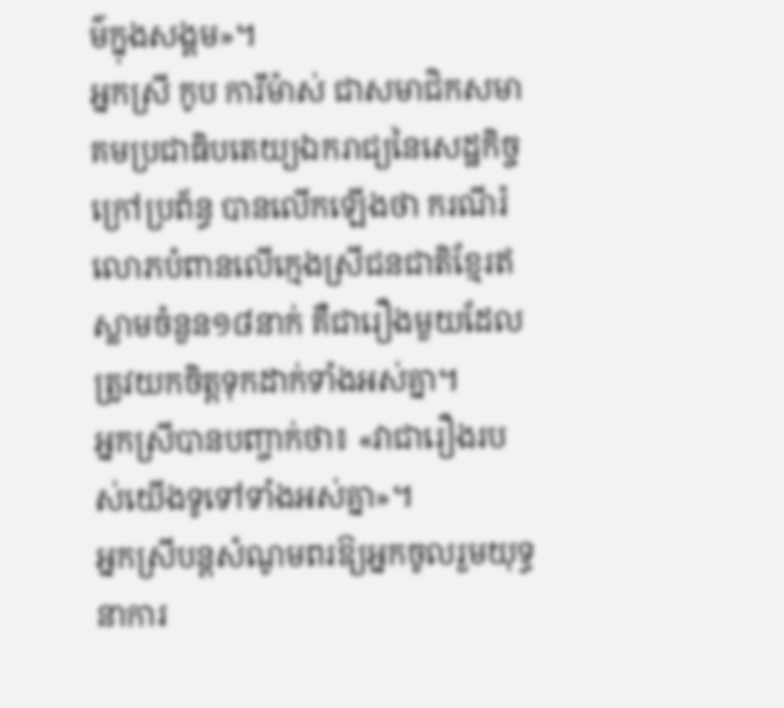ម៌ក្នុងសង្គម»។
អ្នកស្រី កូប ការីម៉ាស់ ជាសមាជិកសមាគមប្រជាធិបតេយ្យឯករាជ្យនៃសេដ្ឋកិច្ចក្រៅប្រព័ន្ធ បានលើកឡើងថា ករណីរំលោភបំពានលើក្មេងស្រីជនជាតិខ្មែរឥស្លាមចំនួន១៨នាក់ គឺជារឿងមួយដែលត្រូវយកចិត្តទុកដាក់ទាំងអស់គ្នា។
អ្នកស្រីបានបញ្ចាក់ថា៖ «វាជារឿងរបស់យើងទូទៅទាំងអស់គ្នា»។
អ្នកស្រីបន្តសំណូមពរឱ្យអ្នកចូលរួមយុទ្ធនាការ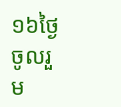១៦ថ្ងៃចូលរួម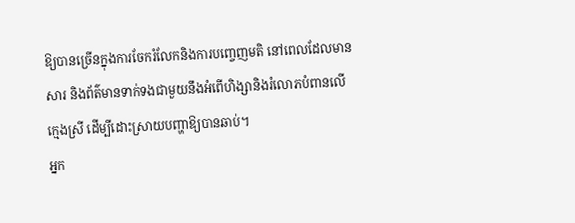ឱ្យបានច្រើនក្នុងការចែករំលែកនិងការបញ្ចេញមតិ នៅពេលដែលមានសារ និងព័ត៌មានទាក់ទងជាមួយនឹងអំពើហិង្សានិងរំលោភបំពានលើក្មេងស្រី ដើម្បីដោះស្រាយបញ្ហាឱ្យបានឆាប់។
អ្នក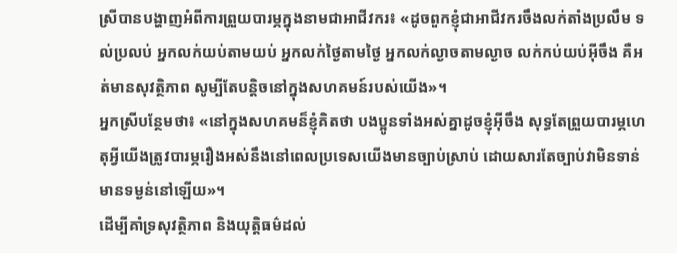ស្រីបានបង្ហាញអំពីការព្រួយបារម្ភក្នុងនាមជាអាជីវករ៖ «ដូចពួកខ្ញុំជាអាជីវករចឹងលក់តាំងប្រលឹម ទល់ប្រលប់ អ្នកលក់យប់តាមយប់ អ្នកលក់ថ្ងៃតាមថ្ងៃ អ្នកលក់ល្ងាចតាមល្ងាច លក់កប់យប់អ៊ីចឹង គឺអត់មានសុវត្ថិភាព សូម្បីតែបន្តិចនៅក្នុងសហគមន៍របស់យើង»។
អ្នកស្រីបន្ថែមថា៖ «នៅក្នុងសហគមន៏ខ្ញុំគិតថា បងប្អូនទាំងអស់គ្នាដូចខ្ញុំអ៊ីចឹង សុទ្ធតែព្រួយបារម្ភហេតុអ្វីយើងត្រូវបារម្ភរឿងអស់នឹងនៅពេលប្រទេសយើងមានច្បាប់ស្រាប់ ដោយសារតែច្បាប់វាមិនទាន់មានទម្ងន់នៅឡើយ»។
ដើម្បីគាំទ្រសុវត្ថិភាព និងយុត្តិធម៌ដល់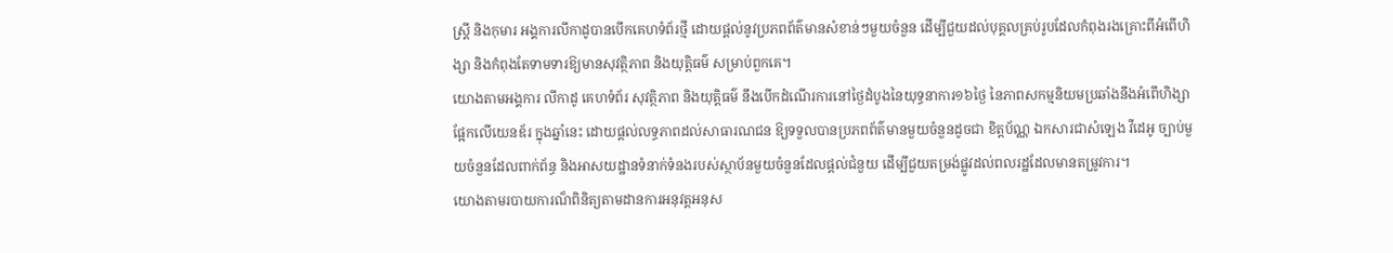ស្ត្រី និងកុមារ អង្គការលីកាដូបានបើកគេហទំព័រថ្មី ដោយផ្តល់នូវប្រភពព័ត៌មានសំខាន់ៗមួយចំនួន ដើម្បីជួយដល់បុគ្គលគ្រប់រូបដែលកំពុងរងគ្រោះពីអំពើហិង្សា និងកំពុងតែទាមទារឱ្យមានសុវត្ថិភាព និងយុត្តិធម៌ សម្រាប់ពួកគេ។
យោងតាមអង្គការ លីកាដូ គេហទំព័រ សុវត្ថិភាព និងយុត្តិធម៌ នឹងបើកដំណើរការនៅថ្ងៃដំបូងនៃយុទ្ធនាការ១៦ថ្ងៃ នៃភាពសកម្មនិយមប្រឆាំងនឹងអំពើហិង្សាផ្អែកលើយេនឌ័រ ក្នុងឆ្នាំនេះ ដោយផ្តល់លទ្ធភាពដល់សាធារណជន ឱ្យទទួលបានប្រភពព័ត៌មានមួយចំនួនដូចជា ខិត្តប័ណ្ណ ឯកសារជាសំឡេង វីដេអូ ច្បាប់មួយចំនួនដែលពាក់ព័ន្ធ និងអាសយដ្ឋានទំនាក់ទំនងរបស់ស្ថាប័នមួយចំនួនដែលផ្តល់ជំនួយ ដើម្បីជួយតម្រង់ផ្លូវដល់ពលរដ្ឋដែលមានតម្រូវការ។
យោងតាមរបាយការណ៏ពិនិត្យតាមដានការអនុវត្តអនុស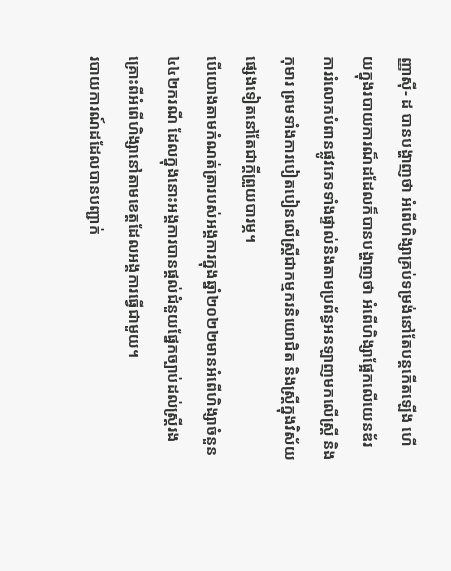ញ្ញាស៊ី- ដ បានបង្ហាញថា អំពើហិង្សាគ្រប់ទម្រង់នៅតែបន្តកើតឡើង ហើយក្នុងរបាយការណ៏ដដែលក៏បានបង្ហាញថា អំពើហិង្សាផ្អែកលើយេនឌ័រ ការរំលោភបំពានផ្លូវភេទទាំងផ្ទាល់និងតាមប្រព័ន្ធអនឡាញមកលើស្រ្តី និងកុមារ ព្រមទាំងការបៀតបៀនលើស្រ្តីជាកម្មករនិយោជិត និងស្រ្តីក្នុងវិស័យផ្សេងទៀតនៅតែជាក្តីព្រួយបារម្ភ។
បើយោងតាមកំណត់ត្រារបស់អង្គការក្នុងឆ្នាំ២០២២មានអំពើហិង្សាចំនួន៤៤២ករណី ដែលក្នុងនោះអង្គការបានផ្តល់ជំនួយផ្នែកច្បាប់ដល់ស្រ្តីរងគ្រោះពីអំពើហិង្សានៅតាមខេត្តដែលអង្គការធ្វើជាមួយ។
របាយការណ៍ដដែលបានបញ្ជាក់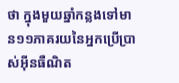ថា ក្នុងមួយឆ្នាំកន្លងទៅមាន១១ភាគរយនៃអ្នកប្រើប្រាស់អ៊ីនធឺណិត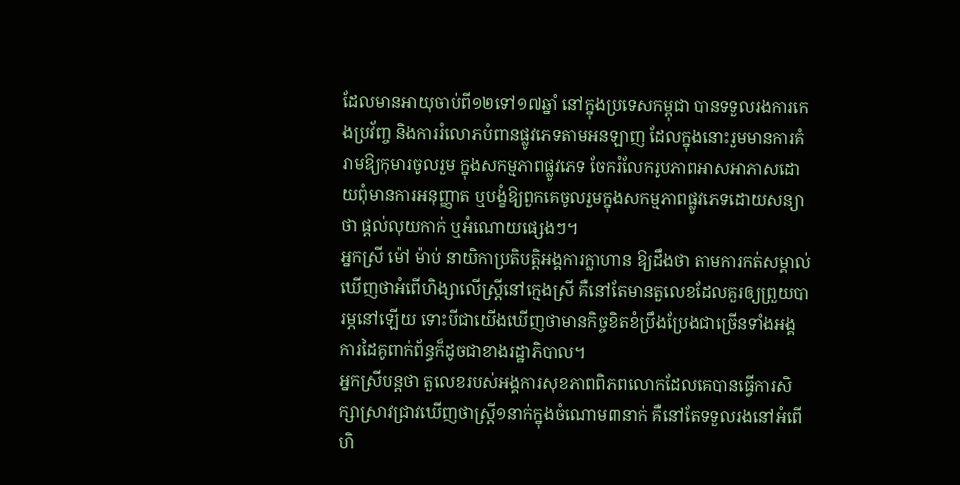ដែលមានអាយុចាប់ពី១២ទៅ១៧ឆ្នាំ នៅក្នុងប្រទេសកម្ពុជា បានទទួលរងការកេងប្រវ័ញ្ច និងការរំលោភបំពានផ្លូវភេទតាមអនឡាញ ដែលក្នុងនោះរួមមានការគំរាមឱ្យកុមារចូលរួម ក្នុងសកម្មភាពផ្លូវភេទ ចែករំលែករូបភាពអាសអាភាសដោយពុំមានការអនុញ្ញាត ឬបង្ខំឱ្យពួកគេចូលរួមក្នុងសកម្មភាពផ្លូវភេទដោយសន្យាថា ផ្តល់លុយកាក់ ឬអំណោយផ្សេងៗ។
អ្នកស្រី ម៉ៅ ម៉ាប់ នាយិកាប្រតិបត្តិអង្គការក្លាហាន ឱ្យដឹងថា តាមការកត់សម្គាល់ឃើញថាអំពើហិង្សាលើស្ត្រីនៅក្មេងស្រី គឺនៅតែមានតួលេខដែលគួរឲ្យព្រួយបារម្ភនៅឡើយ ទោះបីជាយើងឃើញថាមានកិច្ចខិតខំប្រឹងប្រែងជាច្រើនទាំងអង្គការដៃគូពាក់ព័ន្ធក៏ដូចជាខាងរដ្ឋាភិបាល។
អ្នកស្រីបន្តថា តួលេខរបស់អង្គការសុខភាពពិភពលោកដែលគេបានធ្វើការសិក្សាស្រាវជ្រាវឃើញថាស្ត្រី១នាក់ក្នុងចំណោម៣នាក់ គឺនៅតែទទួលរងនៅអំពើហិ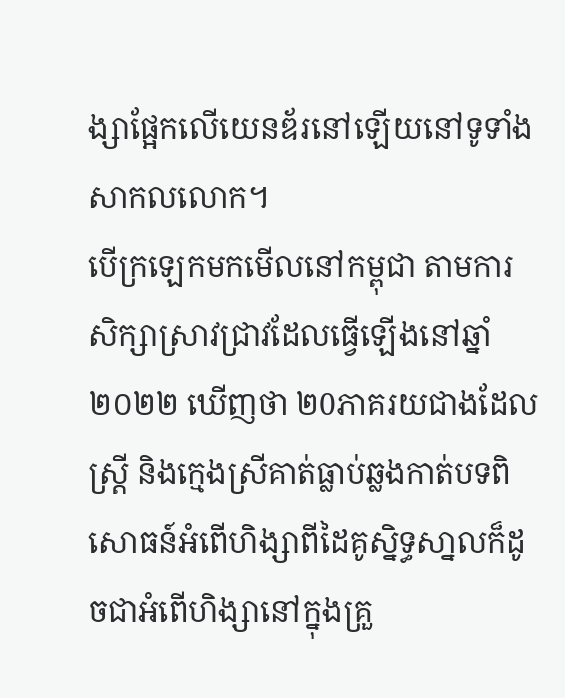ង្សាផ្អែកលើយេនឌ័រនៅឡើយនៅទូទាំងសាកលលោក។
បើក្រឡេកមកមើលនៅកម្ពុជា តាមការសិក្សាស្រាវជ្រាវដែលធ្វើឡើងនៅឆ្នាំ២០២២ ឃើញថា ២0ភាគរយជាងដែលស្រ្តី និងក្មេងស្រីគាត់ធ្លាប់ឆ្លងកាត់បទពិសោធន៍អំពើហិង្សាពីដៃគូស្និទ្ធសា្នលក៏ដូចជាអំពើហិង្សានៅក្នុងគ្រួ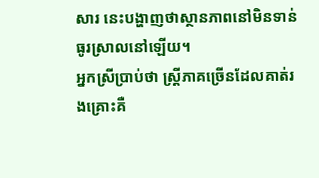សារ នេះបង្ហាញថាស្ថានភាពនៅមិនទាន់ធូរស្រាលនៅឡើយ។
អ្នកស្រីប្រាប់ថា ស្ត្រីភាគច្រើនដែលគាត់រងគ្រោះគឺ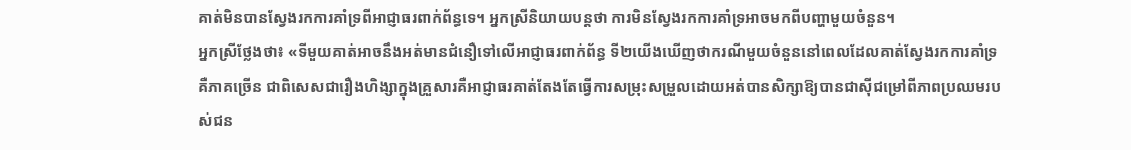គាត់មិនបានស្វែងរកការគាំទ្រពីអាជ្ញាធរពាក់ព័ន្ធទេ។ អ្នកស្រីនិយាយបន្តថា ការមិនស្វែងរកការគាំទ្រអាចមកពីបញ្ហាមួយចំនួន។
អ្នកស្រីថ្លែងថា៖ «ទីមួយគាត់អាចនឹងអត់មានជំនឿទៅលើអាជ្ញាធរពាក់ព័ន្ធ ទី២យើងឃើញថាករណីមួយចំនួននៅពេលដែលគាត់ស្វែងរកការគាំទ្រគឺភាគច្រើន ជាពិសេសជារឿងហិង្សាក្នុងគ្រួសារគឺអាជ្ញាធរគាត់តែងតែធ្វើការសម្រុះសម្រួលដោយអត់បានសិក្សាឱ្យបានជាស៊ីជម្រៅពីភាពប្រឈមរបស់ជន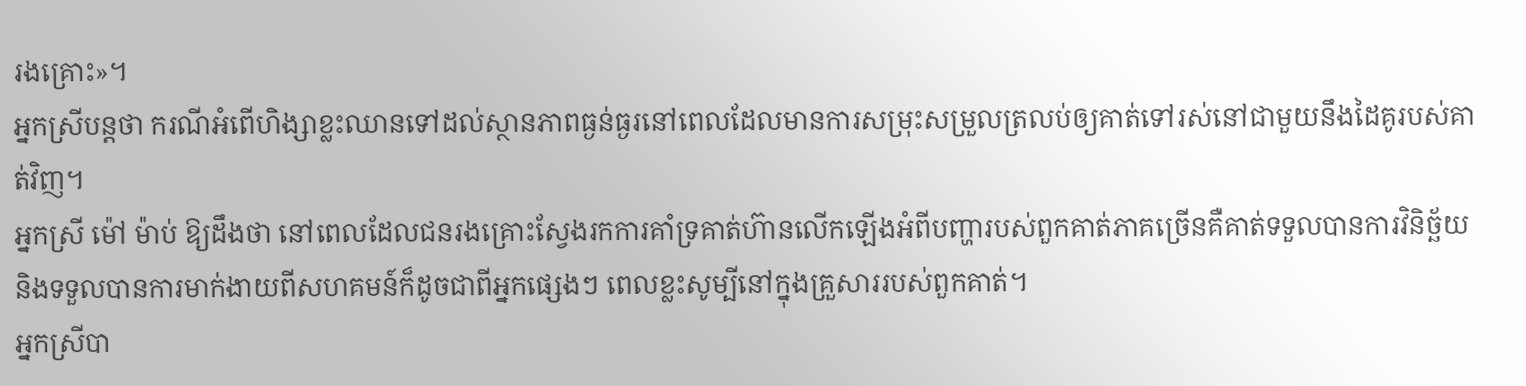រងគ្រោះ»។
អ្នកស្រីបន្តថា ករណីអំពើហិង្សាខ្លះឈានទៅដល់ស្ថានភាពធ្ងន់ធ្ងរនៅពេលដែលមានការសម្រុះសម្រួលត្រលប់ឲ្យគាត់ទៅរស់នៅជាមួយនឹងដៃគូរបស់គាត់វិញ។
អ្នកស្រី ម៉ៅ ម៉ាប់ ឱ្យដឹងថា នៅពេលដែលជនរងគ្រោះស្វែងរកការគាំទ្រគាត់ហ៊ានលើកឡើងអំពីបញ្ហារបស់ពួកគាត់ភាគច្រើនគឺគាត់ទទួលបានការវិនិច្ឆ័យនិងទទួលបានការមាក់ងាយពីសហគមន៍ក៏ដូចជាពីអ្នកផ្សេងៗ ពេលខ្លះសូម្បីនៅក្នុងគ្រួសាររបស់ពួកគាត់។
អ្នកស្រីបា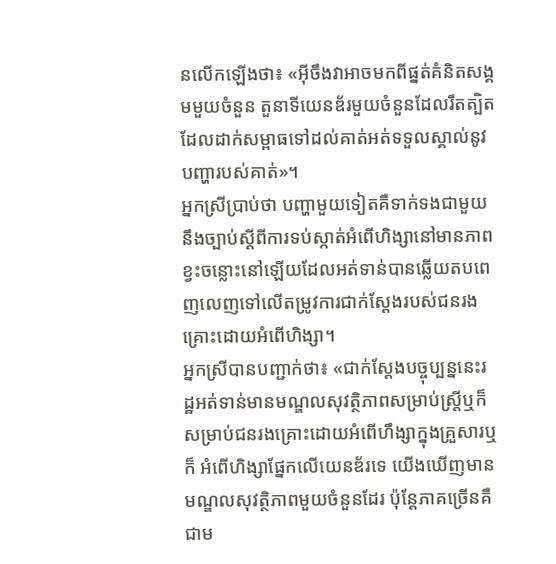នលើកឡើងថា៖ «អ៊ីចឹងវាអាចមកពីផ្នត់គំនិតសង្គមមួយចំនួន តួនាទីយេនឌ័រមួយចំនួនដែលរឹតត្បិតដែលដាក់សម្ពាធទៅដល់គាត់អត់ទទួលស្គាល់នូវបញ្ហារបស់គាត់»។
អ្នកស្រីប្រាប់ថា បញ្ហាមួយទៀតគឺទាក់ទងជាមួយនឹងច្បាប់ស្ដីពីការទប់ស្កាត់អំពើហិង្សានៅមានភាពខ្វះចន្លោះនៅឡើយដែលអត់ទាន់បានឆ្លើយតបពេញលេញទៅលើតម្រូវការជាក់ស្ដែងរបស់ជនរងគ្រោះដោយអំពើហិង្សា។
អ្នកស្រីបានបញ្ជាក់ថា៖ «ជាក់ស្ដែងបច្ចុប្បន្ននេះរដ្ឋអត់ទាន់មានមណ្ឌលសុវត្ថិភាពសម្រាប់ស្ត្រីឬក៏សម្រាប់ជនរងគ្រោះដោយអំពើហឹង្សាក្នុងគ្រួសារឬក៏ អំពើហិង្សាផ្នែកលើយេនឌ័រទេ យើងឃើញមានមណ្ឌលសុវត្ថិភាពមួយចំនួនដែរ ប៉ុន្តែភាគច្រើនគឺជាម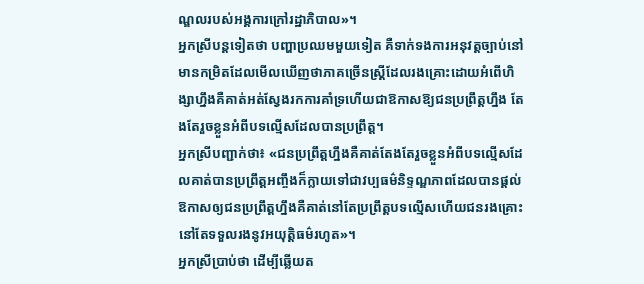ណ្ឌលរបស់អង្គការក្រៅរដ្ឋាភិបាល»។
អ្នកស្រីបន្តទៀតថា បញ្ហាប្រឈមមួយទៀត គឺទាក់ទងការអនុវត្តច្បាប់នៅមានកម្រិតដែលមើលឃើញថាភាគច្រើនស្ត្រីដែលរងគ្រោះដោយអំពើហិង្សាហ្នឹងគឺគាត់អត់ស្វែងរកការគាំទ្រហើយជាឱកាសឱ្យជនប្រព្រឹត្តហ្នឹង តែងតែរួចខ្លួនអំពីបទល្មើសដែលបានប្រព្រឹត្ត។
អ្នកស្រីបញ្ជាក់ថា៖ «ជនប្រព្រឹត្តហ្នឹងគឺគាត់តែងតែរួចខ្លួនអំពីបទល្មើសដែលគាត់បានប្រព្រឹត្តអញ្ចឹងក៏ក្លាយទៅជាវប្បធម៌និទ្ទណ្ឌភាពដែលបានផ្តល់ឱកាសឲ្យជនប្រព្រឹត្តហ្នឹងគឺគាត់នៅតែប្រព្រឹត្តបទល្មើសហើយជនរងគ្រោះនៅតែទទួលរងនូវអយុត្តិធម៌រហូត»។
អ្នកស្រីប្រាប់ថា ដើម្បីឆ្លើយត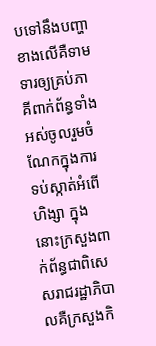បទៅនឹងបញ្ហាខាងលើគឺទាមទារឲ្យគ្រប់ភាគីពាក់ព័ន្ធទាំងអស់ចូលរួមចំណែកក្នុងការទប់ស្កាត់អំពើហិង្សា ក្នុងនោះក្រសួងពាក់ព័ន្ធជាពិសេសរាជរដ្ឋាភិបាលគឺក្រសួងកិ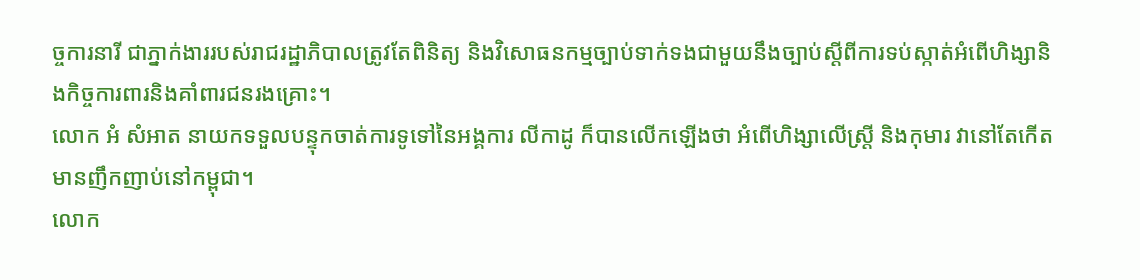ច្ចការនារី ជាភ្នាក់ងាររបស់រាជរដ្ឋាភិបាលត្រូវតែពិនិត្យ និងវិសោធនកម្មច្បាប់ទាក់ទងជាមួយនឹងច្បាប់ស្ដីពីការទប់ស្កាត់អំពើហិង្សានិងកិច្ចការពារនិងគាំពារជនរងគ្រោះ។
លោក អំ សំអាត នាយកទទួលបន្ទុកចាត់ការទូទៅនៃអង្គការ លីកាដូ ក៏បានលើកឡើងថា អំពើហិង្សាលើស្ត្រី និងកុមារ វានៅតែកើតមានញឹកញាប់នៅកម្ពុជា។
លោក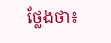ថ្លែងថា៖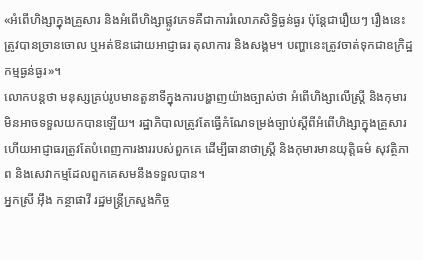«អំពើហិង្សាក្នុងគ្រួសារ និងអំពើហិង្សាផ្លូវភេទគឺជាការរំលោភសិទ្ធិធ្ងន់ធ្ងរ ប៉ុន្តែជារឿយៗ រឿងនេះត្រូវបានច្រានចោល ឬអត់ឱនដោយអាជ្ញាធរ តុលាការ និងសង្គម។ បញ្ហានេះត្រូវចាត់ទុកជាឧក្រិដ្ឋកម្មធ្ងន់ធ្ងរ»។
លោកបន្តថា មនុស្សគ្រប់រូបមានតួនាទីក្នុងការបង្ហាញយ៉ាងច្បាស់ថា អំពើហិង្សាលើស្ត្រី និងកុមារ មិនអាចទទួលយកបានឡើយ។ រដ្ឋាភិបាលត្រូវតែធ្វើកំណែទម្រង់ច្បាប់ស្តីពីអំពើហិង្សាក្នុងគ្រួសារ ហើយអាជ្ញាធរត្រូវតែបំពេញការងាររបស់ពួកគេ ដើម្បីធានាថាស្ត្រី និងកុមារមានយុត្តិធម៌ សុវត្ថិភាព និងសេវាកម្មដែលពួកគេសមនឹងទទួលបាន។
អ្នកស្រី អ៊ឹង កន្ថាផាវី រដ្ឋមន្ត្រីក្រសួងកិច្ច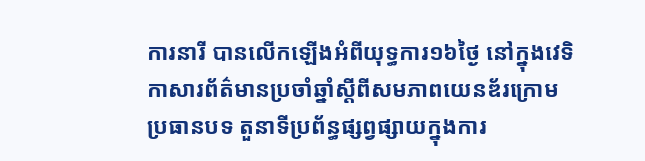ការនារី បានលើកឡើងអំពីយុទ្ធការ១៦ថ្ងៃ នៅក្នុងវេទិកាសារព័ត៌មានប្រចាំឆ្នាំស្តីពីសមភាពយេនឌ័រក្រោមប្រធានបទ តួនាទីប្រព័ន្ធផ្សព្វផ្សាយក្នុងការ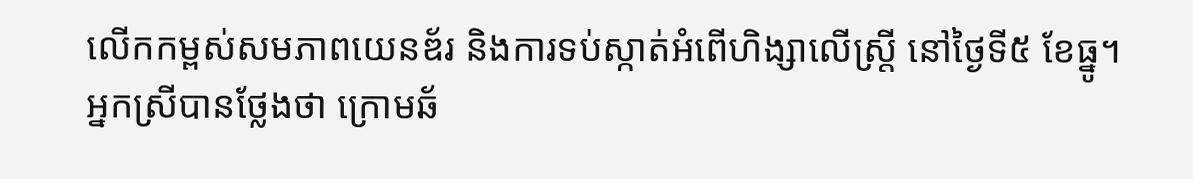លើកកម្ពស់សមភាពយេនឌ័រ និងការទប់ស្កាត់អំពើហិង្សាលើស្ត្រី នៅថ្ងៃទី៥ ខែធ្នូ។
អ្នកស្រីបានថ្លែងថា ក្រោមឆ័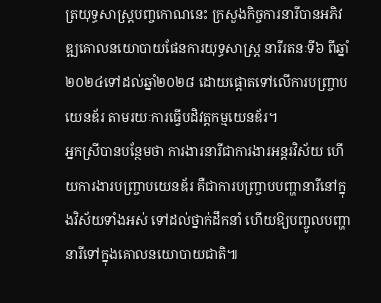ត្រយុទ្ធសាស្រ្តបញ្ចកោណនេះ ក្រសួងកិច្ចការនារីបានអភិវឌ្ឍគោលនយោបាយផែនការយុទ្ធសាស្រ្ត នារីរតនៈទី៦ ពីឆ្នាំ២០២៤ទៅដល់ឆ្នាំ២០២៨ ដោយផ្តោតទៅលើការបញ្ច្រាបយេនឌ័រ តាមរយៈការធ្វើបដិវត្តកម្មយេនឌ័រ។
អ្នកស្រីបានបន្ថែមថា ការងារនារីជាការងារអន្តរវិស័យ ហើយការងារបញ្ច្រាបយេនឌ័រ គឺជាការបញ្ច្រាបបញ្ហានារីនៅក្នុងវិស័យទាំងអស់ ទៅដល់ថ្នាក់ដឹកនាំ ហើយឱ្យបញ្ចូលបញ្ហានារីទៅក្នុងគោលនយោបាយជាតិ៕